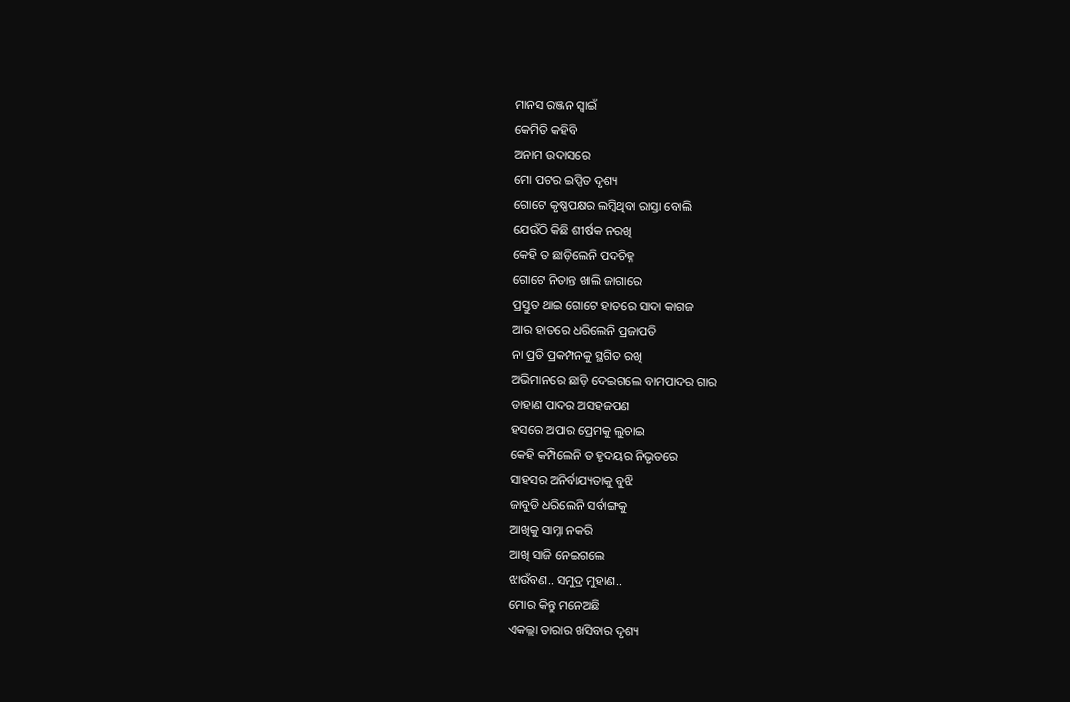ମାନସ ରଞ୍ଜନ ସ୍ଵାଇଁ
କେମିତି କହିବି
ଅନାମ ଉଦାସରେ
ମୋ ପଟର ଇପ୍ସିତ ଦୃଶ୍ୟ
ଗୋଟେ କୃଷ୍ଣପକ୍ଷର ଲମ୍ବିଥିବା ରାସ୍ତା ବୋଲି
ଯେଉଁଠି କିଛି ଶୀର୍ଷକ ନରଖି
କେହି ତ ଛାଡ଼ିଲେନି ପଦଚିହ୍ନ
ଗୋଟେ ନିତାନ୍ତ ଖାଲି ଜାଗାରେ
ପ୍ରସ୍ତୁତ ଥାଇ ଗୋଟେ ହାତରେ ସାଦା କାଗଜ
ଆର ହାତରେ ଧରିଲେନି ପ୍ରଜାପତି
ନା ପ୍ରତି ପ୍ରକମ୍ପନକୁ ସ୍ଥଗିତ ରଖି
ଅଭିମାନରେ ଛାଡ଼ି ଦେଇଗଲେ ବାମପାଦର ଗାର
ଡାହାଣ ପାଦର ଅସହଜପଣ
ହସରେ ଅପାର ପ୍ରେମକୁ ଲୁଚାଇ
କେହି କମ୍ପିଲେନି ତ ହୃଦୟର ନିଭୃତରେ
ସାହସର ଅନିର୍ବାଯ୍ୟତାକୁ ବୁଝି
ଜାବୁଡି ଧରିଲେନି ସର୍ବାଙ୍ଗକୁ
ଆଖିକୁ ସାମ୍ନା ନକରି
ଆଖି ସାଜି ନେଇଗଲେ
ଝାଉଁବଣ.. ସମୁଦ୍ର ମୁହାଣ..
ମୋର କିନ୍ତୁ ମନେଅଛି
ଏକଲ୍ଲା ତାରାର ଖସିବାର ଦୃଶ୍ୟ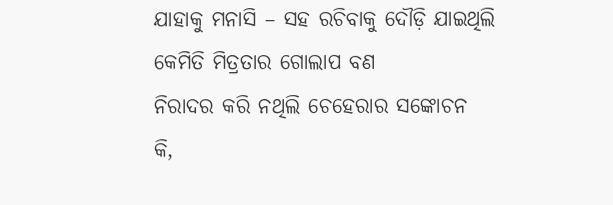ଯାହାକୁ ମନାସି – ସହ ରଚିବାକୁ ଦୌଡ଼ି ଯାଇଥିଲି
କେମିତି ମିତ୍ରତାର ଗୋଲାପ ବଣ
ନିରାଦର କରି ନଥିଲି ଚେହେରାର ସଙ୍କୋଚନ
କି,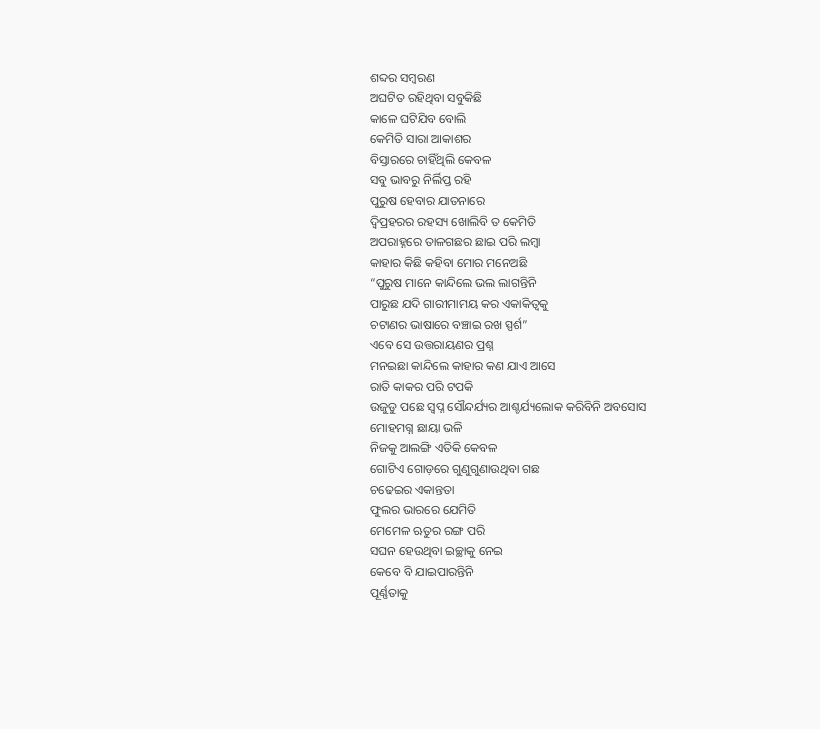ଶବ୍ଦର ସମ୍ବରଣ
ଅଘଟିତ ରହିଥିବା ସବୁକିଛି
କାଳେ ଘଟିଯିବ ବୋଲି
କେମିତି ସାରା ଆକାଶର
ବିସ୍ତାରରେ ଚାହିଁଥିଲି କେବଳ
ସବୁ ଭାବରୁ ନିର୍ଲିପ୍ତ ରହି
ପୁରୁଷ ହେବାର ଯାତନାରେ
ଦ୍ଵିପ୍ରହରର ରହସ୍ୟ ଖୋଲିବି ତ କେମିତି
ଅପରାହ୍ନରେ ତାଳଗଛର ଛାଇ ପରି ଲମ୍ବା
କାହାର କିଛି କହିବା ମୋର ମନେଅଛି
“ପୁରୁଷ ମାନେ କାନ୍ଦିଲେ ଭଲ ଲାଗନ୍ତିନି
ପାରୁଛ ଯଦି ଗାରୀମାମୟ କର ଏକାକିତ୍ୱକୁ
ଚଟାଣର ଭାଷାରେ ବଞ୍ଚାଇ ରଖ ସ୍ପର୍ଶ”
ଏବେ ସେ ଉତ୍ତରାୟଣର ପ୍ରଶ୍ନ
ମନଇଛା କାନ୍ଦିଲେ କାହାର କଣ ଯାଏ ଆସେ
ରାତି କାକର ପରି ଟପକି
ଉଜୁଡୁ ପଛେ ସ୍ଵପ୍ନ ସୌନ୍ଦର୍ଯ୍ୟର ଆଶ୍ଚର୍ଯ୍ୟଲୋକ କରିବିନି ଅବସୋସ
ମୋହମଗ୍ନ ଛାୟା ଭଳି
ନିଜକୁ ଆଲଙ୍ଗି ଏତିକି କେବଳ
ଗୋଟିଏ ଗୋଡ଼ରେ ଗୁଣୁଗୁଣାଉଥିବା ଗଛ
ଚଢେଇର ଏକାନ୍ତତା
ଫୁଲର ଭାରରେ ଯେମିତି
ମେମେଳ ଋତୁର ରଙ୍ଗ ପରି
ସଘନ ହେଉଥିବା ଇଚ୍ଛାକୁ ନେଇ
କେବେ ବି ଯାଇପାରନ୍ତିନି
ପୂର୍ଣ୍ଣତାକୁ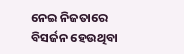ନେଇ ନିଜତାରେ
ବିସର୍ଜନ ହେଉଥିବା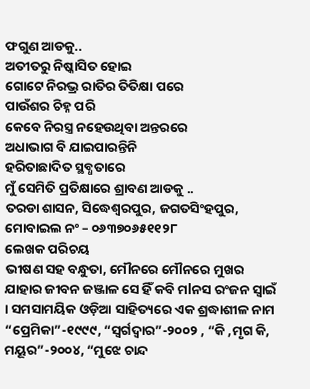ଫଗୁଣ ଆଡକୁ..
ଅତୀତରୁ ନିଷ୍କାସିତ ହୋଇ
ଗୋଟେ ନିରଭ୍ର ରାତିର ତିତିକ୍ଷା ପରେ
ପାଉଁଶର ଚିହ୍ନ ପରି
କେବେ ନିରସ୍ତ୍ର ନହେଉଥିବା ଅନ୍ତରରେ
ଅଧାଭାଗ ବି ଯାଇପାରନ୍ତିନି
ହରିତାଛାଦିତ ସ୍ଥବ୍ଧତାରେ
ମୁଁ ସେମିତି ପ୍ରତିକ୍ଷାରେ ଶ୍ରାବଣ ଆଡକୁ ..
ତରଡା ଶାସନ, ସିଦ୍ଧେଶ୍ଵରପୁର, ଜଗତସିଂହପୁର, ମୋବାଇଲ ନଂ – ୦୬୩୭୦୬୫୧୧୨୮
ଲେଖକ ପରିଚୟ
ଭୀଷଣ ସହ ବନ୍ଧୁତା, ମୌନରେ ମୌନରେ ମୁଖର ଯାହାର ଜୀବନ ଜଞ୍ଜାଳ ସେ ହିଁ କବି ମlନସ ରଂଜନ ସ୍ୱାଇଁ । ସମସାମୟିକ ଓଡ଼ିଆ ସାହିତ୍ୟରେ ଏକ ଶ୍ରଦ୍ଧାଶୀଳ ନାମ “ପ୍ରେମିକା”-୧୯୯୯, “ସ୍ୱର୍ଗଦ୍ୱାର”-୨୦୦୨ , “କି ,ମୃଗ କି, ମୟୂର”-୨୦୦୪, “ମୁଝେ ଚାନ୍ଦ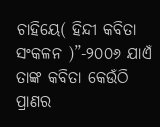ଚାହିୟେ( ହିନ୍ଦୀ କବିତା ସଂକଳନ )”-୨୦୦୬ ଯାଏଁ ତାଙ୍କ କବିତା କେଉଁଠି ପ୍ରାଣର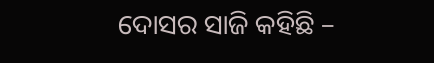ଦୋସର ସାଜି କହିଛି –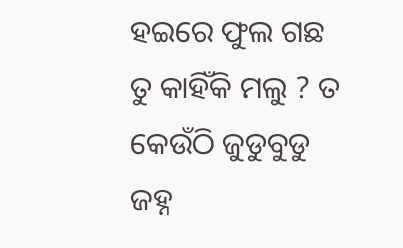ହଇରେ ଫୁଲ ଗଛ ତୁ କାହିଁକି ମଲୁ ? ତ କେଉଁଠି ଜୁଡୁବୁଡୁ ଜହ୍ନ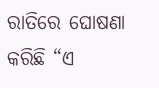ରାତିରେ ଘୋଷଣା କରିଛି “ଏ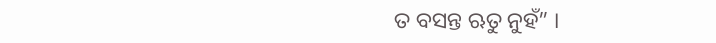ତ ବସନ୍ତ ଋତୁ ନୁହଁ” ।